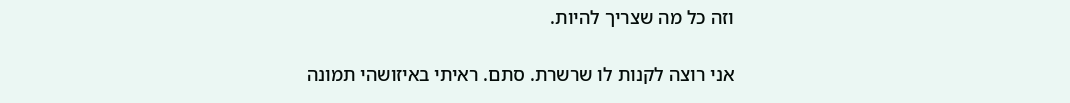וזה כל מה שצריך להיות.

אני רוצה לקנות לו שרשרת. סתם. ראיתי באיזושהי תמונה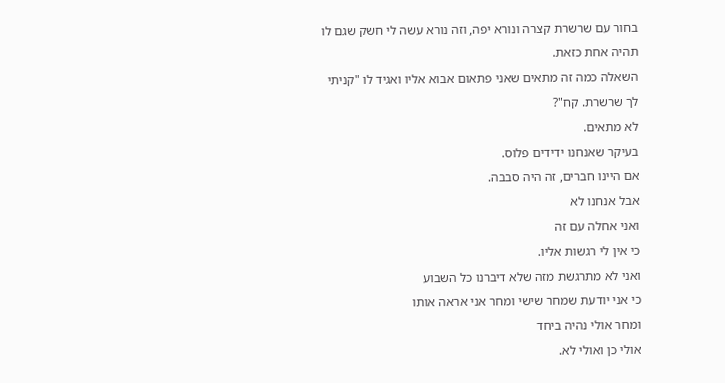בחור עם שרשרת קצרה ונורא יפה, וזה נורא עשה לי חשק שגם לו תהיה אחת כזאת.
השאלה כמה זה מתאים שאני פתאום אבוא אליו ואגיד לו "קניתי לך שרשרת. קח"?
לא מתאים.
בעיקר שאנחנו ידידים פלוס.
אם היינו חברים, זה היה סבבה.
אבל אנחנו לא
ואני אחלה עם זה
כי אין לי רגשות אליו.
ואני לא מתרגשת מזה שלא דיברנו כל השבוע
כי אני יודעת שמחר שישי ומחר אני אראה אותו
ומחר אולי נהיה ביחד
אולי כן ואולי לא.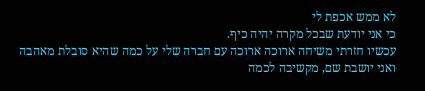לא ממש אכפת לי
כי אני יודעת שבכל מקרה יהיה כיף.
עכשיו חזרתי משיחה ארוכה ארוכה עם חברה שלי על כמה שהיא סובלת מאהבה
ואני יושבת שם, מקשיבה לכמה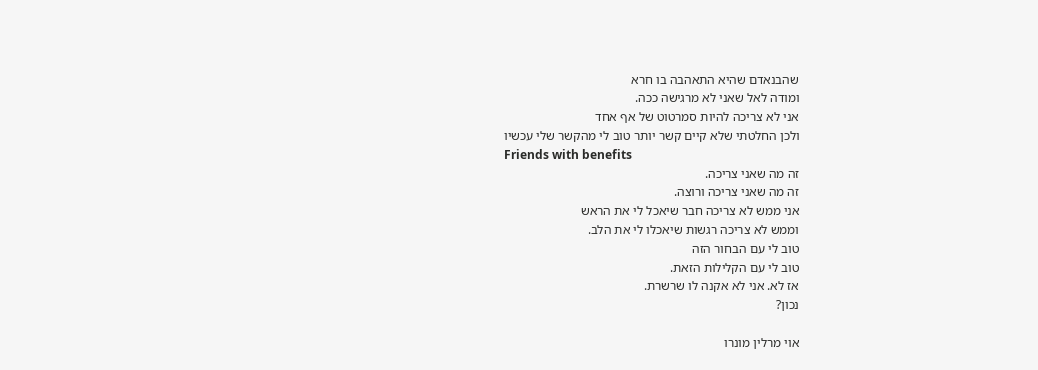שהבנאדם שהיא התאהבה בו חרא
ומודה לאל שאני לא מרגישה ככה.
אני לא צריכה להיות סמרטוט של אף אחד
ולכן החלטתי שלא קיים קשר יותר טוב לי מהקשר שלי עכשיו
Friends with benefits
זה מה שאני צריכה.
זה מה שאני צריכה ורוצה.
אני ממש לא צריכה חבר שיאכל לי את הראש
וממש לא צריכה רגשות שיאכלו לי את הלב.
טוב לי עם הבחור הזה
טוב לי עם הקלילות הזאת.
אז לא. אני לא אקנה לו שרשרת.
נכון?

אוי מרלין מונרו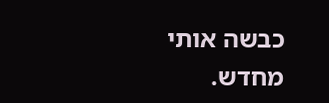כבשה אותי מחדש.